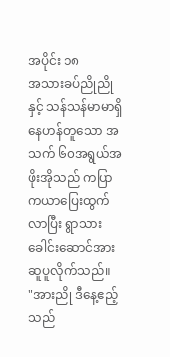အပိုင်း ၁၈
အသားခပ်ညိုညိုနှင့် သန်သန်မာမာရှိနေဟန်တူသော အသက် ၆၀အရွယ်အဖိုးအိုသည် ကပြာကယာပြေးထွက်လာပြီး ရွာသားခေါင်းဆောင်အားဆူပူလိုက်သည်။
"အားညို ဒီနေ့ဧည့်သည်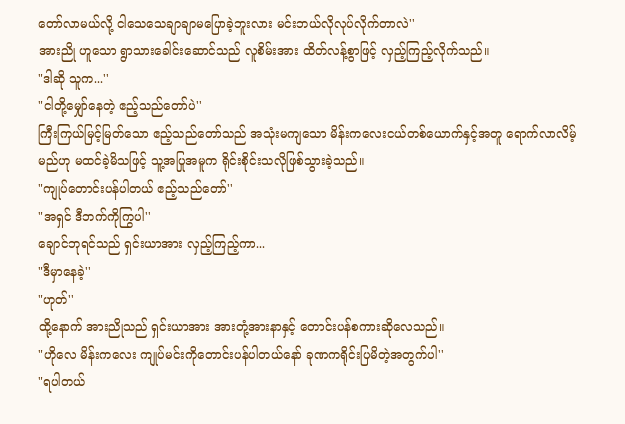တော်လာမယ်လို့ ငါသေသေချာချာမပြောခဲ့ဘူးလား မင်းဘယ်လိုလုပ်လိုက်တာလဲ''
အားညို ဟူသော ရွာသားခေါင်းဆောင်သည် လူစိမ်းအား ထိတ်လန့်စွာဖြင့် လှည့်ကြည့်လိုက်သည်။
"ဒါဆို သူက...''
"ငါတို့မျှော်နေတဲ့ ဧည့်သည်တော်ပဲ''
ကြီးကြယ်မြင့်မြတ်သော ဧည့်သည်တော်သည် အသုံးမကျသော မိန်းကလေးငယ်တစ်ယောက်နှင့်အတူ ရောက်လာလိမ့်မည်ဟု မထင်ခဲ့မိသဖြင့် သူ့အပြုအမူက ရိုင်းစိုင်းသလိုဖြစ်သွားခဲ့သည်။
"ကျုပ်တောင်းပန်ပါတယ် ဧည့်သည်တော်''
"အရှင် ဒီဘက်ကိုကြွပါ''
ချောင်ဘုရင်သည် ရှင်းယာအား လှည့်ကြည့်ကာ...
"ဒီမှာနေခဲ့''
"ဟုတ်''
ထို့နောက် အားညိုသည် ရှင်းယာအား အားတုံ့အားနာနှင့် တောင်းပန်စကားဆိုလေသည်။
"ဟိုလေ မိန်းကလေး ကျုပ်မင်းကိုတောင်းပန်ပါတယ်နော် ခုဏကရိုင်းပြမိတဲ့အတွက်ပါ''
"ရပါတယ်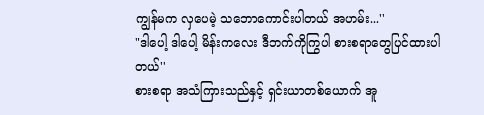ကျွန်မက လှပေမဲ့ သဘောကောင်းပါတယ် အဟမ်း...''
"ဒါပေါ့ ဒါပေါ့ မိန်းကလေး ဒီဘက်ကိုကြွပါ စားစရာတွေပြင်ထားပါတယ်''
စားစရာ အသံကြားသည်နှင့် ရှင်းယာတစ်ယောက် အူ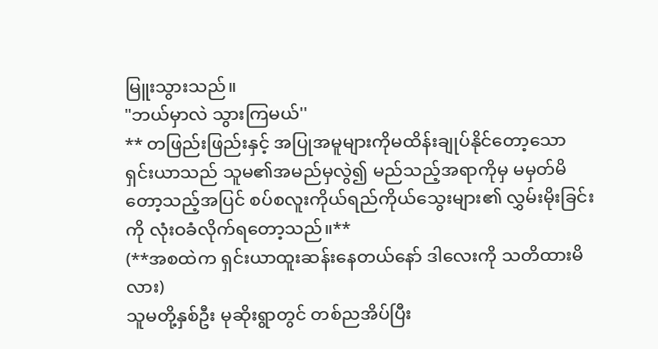မြူးသွားသည်။
"ဘယ်မှာလဲ သွားကြမယ်''
** တဖြည်းဖြည်းနှင့် အပြုအမူများကိုမထိန်းချုပ်နိုင်တော့သော ရှင်းယာသည် သူမ၏အမည်မှလွဲ၍ မည်သည့်အရာကိုမှ မမှတ်မိတော့သည့်အပြင် စပ်စလူးကိုယ်ရည်ကိုယ်သွေးများ၏ လွှမ်းမိုးခြင်းကို လုံးဝခံလိုက်ရတော့သည်။**
(**အစထဲက ရှင်းယာထူးဆန်းနေတယ်နော် ဒါလေးကို သတိထားမိလား)
သူမတို့နှစ်ဦး မုဆိုးရွာတွင် တစ်ညအိပ်ပြီး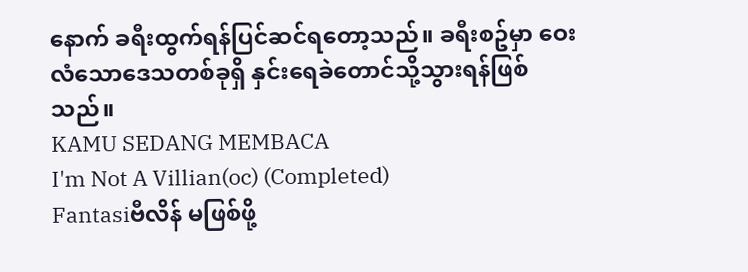နောက် ခရီးထွက်ရန်ပြင်ဆင်ရတော့သည်။ ခရီးစဥ်မှာ ဝေးလံသောဒေသတစ်ခုရှိ နှင်းရေခဲတောင်သို့သွားရန်ဖြစ်သည်။
KAMU SEDANG MEMBACA
I'm Not A Villian(oc) (Completed)
Fantasiဗီလိန် မဖြစ်ဖို့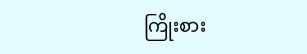ကြိုးစား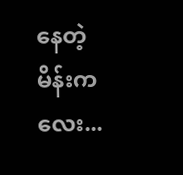နေတဲ့ မိန်းကလေး...